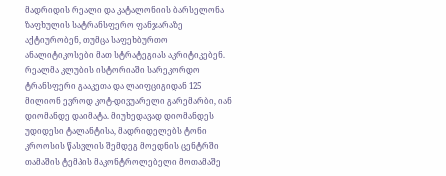მადრიდის რეალი და კატალონიის ბარსელონა ზაფხულის სატრანსფერო ფანჯარაზე აქტიურობენ, თუმცა საფეხბურთო ანალიტიკოსები მათ სტრატეგიას აკრიტიკებენ.
რეალმა კლუბის ისტორიაში სარეკორდო ტრანსფერი გააკეთა და ლაიფციგიდან 125 მილიონ ევროდ კოტ-დივუარელი გარემარბი, იან დიომანდე დაიმატა. მიუხედავად დიომანდეს უდიდესი ტალანტისა, მადრიდელებს ტონი კროოსის წასვლის შემდეგ მოედნის ცენტრში თამაშის ტემპის მაკონტროლებელი მოთამაშე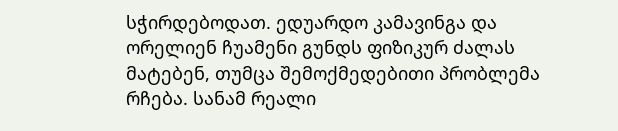სჭირდებოდათ. ედუარდო კამავინგა და ორელიენ ჩუამენი გუნდს ფიზიკურ ძალას მატებენ, თუმცა შემოქმედებითი პრობლემა რჩება. სანამ რეალი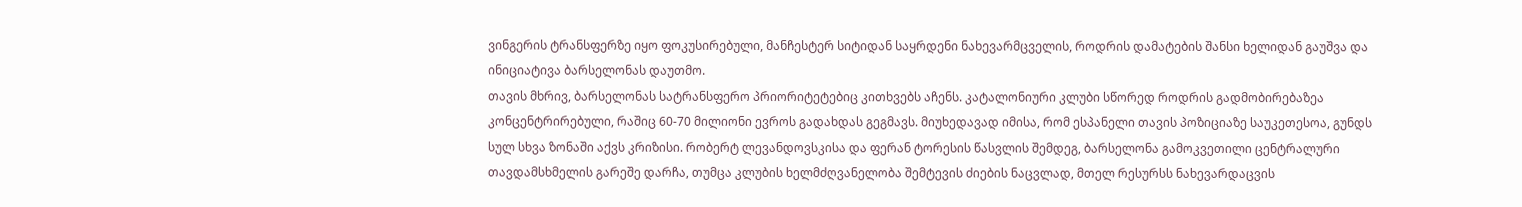ვინგერის ტრანსფერზე იყო ფოკუსირებული, მანჩესტერ სიტიდან საყრდენი ნახევარმცველის, როდრის დამატების შანსი ხელიდან გაუშვა და ინიციატივა ბარსელონას დაუთმო.
თავის მხრივ, ბარსელონას სატრანსფერო პრიორიტეტებიც კითხვებს აჩენს. კატალონიური კლუბი სწორედ როდრის გადმობირებაზეა კონცენტრირებული, რაშიც 60-70 მილიონი ევროს გადახდას გეგმავს. მიუხედავად იმისა, რომ ესპანელი თავის პოზიციაზე საუკეთესოა, გუნდს სულ სხვა ზონაში აქვს კრიზისი. რობერტ ლევანდოვსკისა და ფერან ტორესის წასვლის შემდეგ, ბარსელონა გამოკვეთილი ცენტრალური თავდამსხმელის გარეშე დარჩა, თუმცა კლუბის ხელმძღვანელობა შემტევის ძიების ნაცვლად, მთელ რესურსს ნახევარდაცვის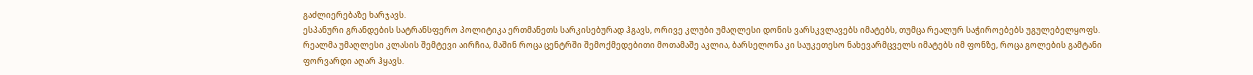გაძლიერებაზე ხარჯავს.
ესპანური გრანდების სატრანსფერო პოლიტიკა ერთმანეთს სარკისებურად ჰგავს, ორივე კლუბი უმაღლესი დონის ვარსკვლავებს იმატებს, თუმცა რეალურ საჭიროებებს უგულებელყოფს. რეალმა უმაღლესი კლასის შემტევი აირჩია, მაშინ როცა ცენტრში შემოქმედებითი მოთამაშე აკლია, ბარსელონა კი საუკეთესო ნახევარმცველს იმატებს იმ ფონზე, როცა გოლების გამტანი ფორვარდი აღარ ჰყავს.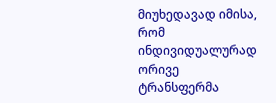მიუხედავად იმისა, რომ ინდივიდუალურად ორივე ტრანსფერმა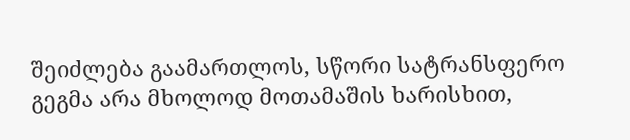შეიძლება გაამართლოს, სწორი სატრანსფერო გეგმა არა მხოლოდ მოთამაშის ხარისხით,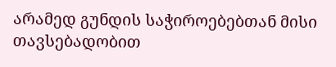არამედ გუნდის საჭიროებებთან მისი თავსებადობით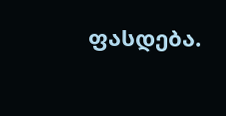ფასდება.